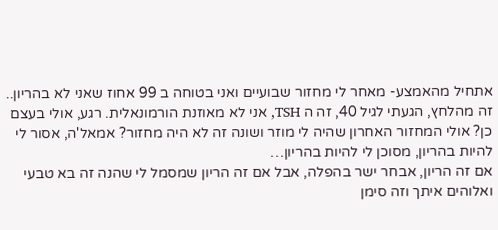אתחיל מהאמצע- מאחר לי מחזור שבועיים ואני בטוחה ב 99 אחוז שאני לא בהריון..
זה מהלחץ, הגעתי לגיל 40, זה ה TSH, אני לא מאוזנת הורמונאלית. רגע, אולי בעצם כן? אולי המחזור האחרון שהיה לי מוזר ושונה זה לא היה מחזור? אמאל'ה, אסור לי להיות בהריון, מסוכן לי להיות בהריון…
אם זה הריון, אבחר ישר בהפלה, אבל אם זה הריון שמסמל לי שהנה זה בא טבעי ואלוהים איתך וזה סימן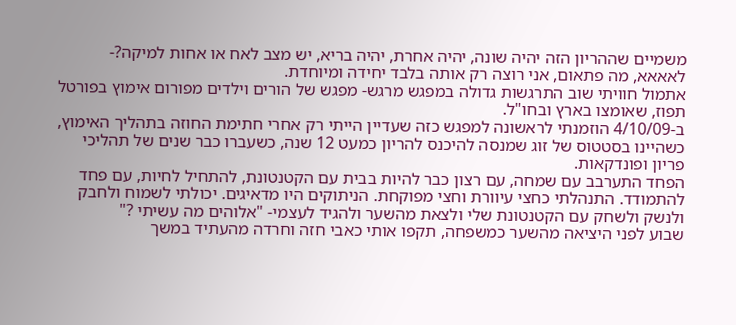משמיים שההריון הזה יהיה שונה, יהיה אחרת, יהיה בריא, יש מצב לאח או אחות למיקה?- לאאאא, מה פתאום, אני רוצה רק אותה בלבד יחידה ומיוחדת.
אתמול חוויתי שוב התרגשות גדולה במפגש מרגש- מפגש של הורים וילדים מפורום אימוץ בפורטל תפוז, שאומצו בארץ ובחו"ל.
ב-4/10/09 הוזמנתי לראשונה למפגש כזה שעדיין הייתי רק אחרי חתימת החוזה בתהליך האימוץ, כשהיינו בסטטוס של זוג שמנסה להיכנס להריון כמעט 12 שנה, כשעברו כבר שנים של תהליכי פריון ופונדקאות.
הפחד התערבב עם שמחה, עם רצון כבר להיות בבית עם הקטנטונת, להתחיל לחיות, עם פחד להתמודד. התנהלתי כחצי עיוורת וחצי מפוקחת. הניתוקים היו מדאיגים. יכולתי לשמוח ולחבק ולנשק ולשחק עם הקטנטונת שלי ולצאת מהשער ולהגיד לעצמי- "אלוהים מה עשיתי ?"
שבוע לפני היציאה מהשער כמשפחה, תקפו אותי כאבי חזה וחרדה מהעתיד במשך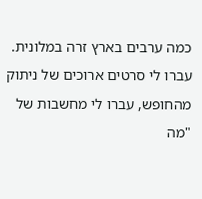כמה ערבים בארץ זרה במלונית. עברו לי סרטים ארוכים של ניתוק מהחופש, עברו לי מחשבות של "מה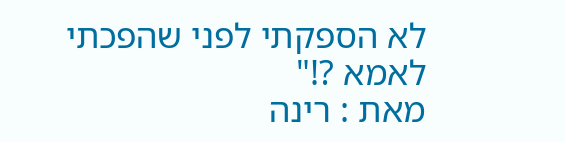לא הספקתי לפני שהפכתי לאמא ?!"
מאת : רינה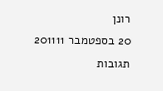רונן
20 בספטמבר 201111 תגובות